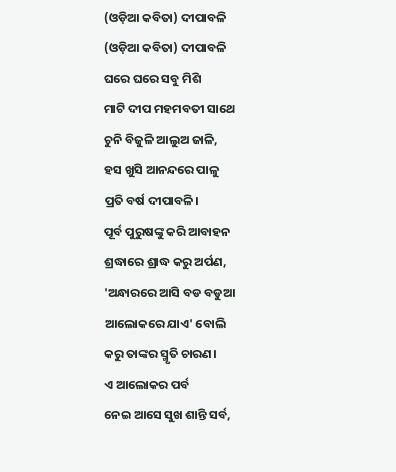(ଓଡ଼ିଆ କବିତା) ଦୀପାବଳି
(ଓଡ଼ିଆ କବିତା) ଦୀପାବଳି
ଘରେ ଘରେ ସବୁ ମିଶି
ମାଟି ଦୀପ ମହମବତୀ ସାଥେ
ଚୁନି ବିଜୁଳି ଆଲୁଅ ଜାଳି,
ହସ ଖୁସି ଆନନ୍ଦରେ ପାଳୁ
ପ୍ରତି ବର୍ଷ ଦୀପାବଳି।
ପୂର୍ବ ପୁରୁଷଙ୍କୁ କରି ଆବାହନ
ଶ୍ରଦ୍ଧାରେ ଶ୍ରାଦ୍ଧ କରୁ ଅର୍ପଣ,
'ଅନ୍ଧାରରେ ଆସି ବଡ ବଡୁଆ
ଆଲୋକରେ ଯାଏ' ବୋଲି
କରୁ ତାଙ୍କର ସ୍ମୃତି ଚାରଣ।
ଏ ଆଲୋକର ପର୍ବ
ନେଇ ଆସେ ସୁଖ ଶାନ୍ତି ସର୍ବ,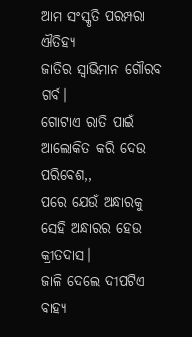ଆମ ସଂସ୍କୃତି ପରମ୍ପରା ଐତିହ୍ୟ
ଜାତିର ସ୍ଵାଭିମାନ ଗୌରବ ଗର୍ବ।
ଗୋଟାଏ ରାତି ପାଇଁ
ଆଲୋକିତ କରି ଦେଉ ପରିବେଶ,,
ପରେ ଯେଉଁ ଅନ୍ଧାରକୁ
ସେହି ଅନ୍ଧାରର ହେଉ କ୍ରୀତଦାସ।
ଜାଳି ଦେଲେ ଦୀପଟିଏ
ବାହ୍ୟ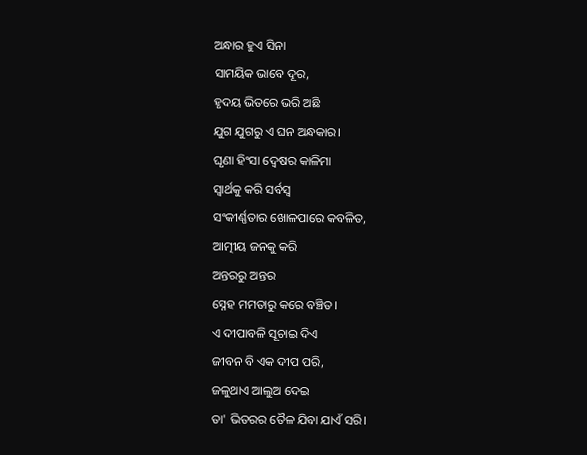ଅନ୍ଧାର ହୁଏ ସିନା
ସାମୟିକ ଭାବେ ଦୂର,
ହୃଦୟ ଭିତରେ ଭରି ଅଛି
ଯୁଗ ଯୁଗରୁ ଏ ଘନ ଅନ୍ଧକାର।
ଘୃଣା ହିଂସା ଦ୍ବେଷର କାଳିମା
ସ୍ବାର୍ଥକୁ କରି ସର୍ବସ୍ଵ
ସଂକୀର୍ଣ୍ଣତାର ଖୋଳପାରେ କବଳିତ,
ଆତ୍ମୀୟ ଜନକୁ କରି
ଅନ୍ତରରୁ ଅନ୍ତର
ସ୍ନେହ ମମତାରୁ କରେ ବଞ୍ଚିତ।
ଏ ଦୀପାବଳି ସୂଚାଇ ଦିଏ
ଜୀବନ ବି ଏକ ଦୀପ ପରି,
ଜଳୁଥାଏ ଆଲୁଅ ଦେଇ
ତା' ଭିତରର ତୈଳ ଯିବା ଯାଏଁ ସରି।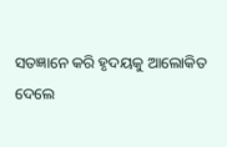ସତଜ୍ଞାନେ କରି ହୃଦୟକୁ ଆଲୋକିତ
ଦେଲେ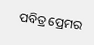ପବିତ୍ର ପ୍ରେମର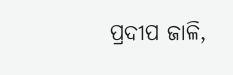ପ୍ରଦୀପ ଜାଳି,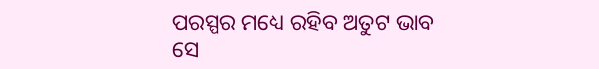ପରସ୍ପର ମଧ୍ୟେ ରହିବ ଅତୁଟ ଭାବ
ସେ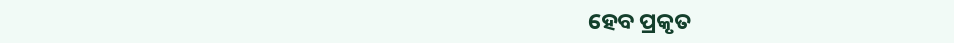ହେବ ପ୍ରକୃତ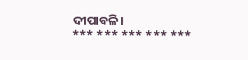ଦୀପାବଳି।
*** *** *** *** ***